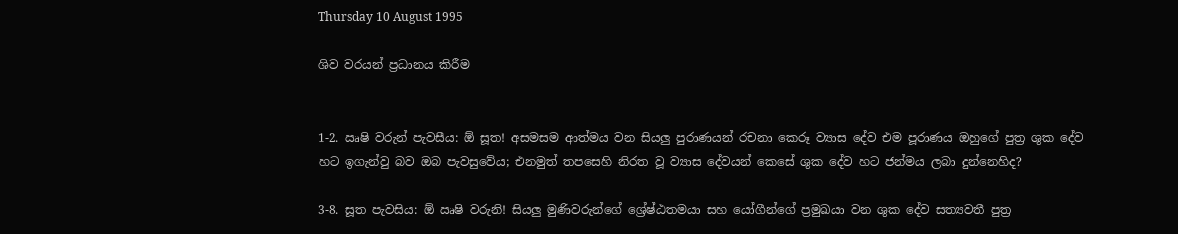Thursday 10 August 1995

ශිව වරයන් ප්‍රධානය කිරීම


1-2. ඍෂි වරුන් පැවසීය: ඕ සූත! අසමසම ආත්මය වන සියලු පුරාණයන් රචනා කෙරූ ව්‍යාස දේව එම පූරාණය ඔහුගේ පුත්‍ර ශුක දේව හට ඉගැන්වු බව ඔබ පැවසුවේය; එනමුත් තපසෙහි නිරත වූ ව්‍යාස දේවයන් කෙසේ ශුක දේව හට ජන්මය ලබා දුන්නෙහිද?

3-8. සූත පැවසිය: ඕ ඍෂි වරුනි! සියලු මුණිවරුන්ගේ ශ්‍රේෂ්ඨතමයා සහ යෝගීන්ගේ ප්‍රමුඛයා වන ශුක දේව සත්‍යවතී පුත්‍ර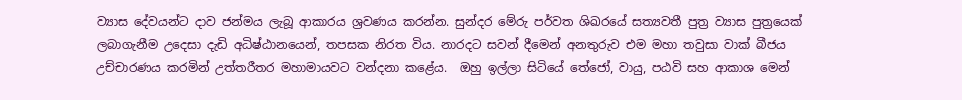ව්‍යාස දේවයන්ට දාව ජන්මය ලැබූ ආකාරය ශ්‍රවණය කරන්න. සුන්දර මේරු පර්වත ශිඛරයේ සත්‍යවතී පුත්‍ර ව්‍යාස පුත්‍රයෙක් ලබාගැනීම උදෙසා දැඩි අධිෂ්ඨානයෙන්, තපසක නිරත විය. නාරදට සවන් දීමෙන් අනතුරුව එම මහා තවුසා වාක් බීජය උච්චාරණය කරමින් උත්තරීතර මහාමායවට වන්දනා කළේය.  ඔහු ඉල්ලා සිටියේ තේජෝ, වායු, පඨවි සහ ආකාශ මෙන්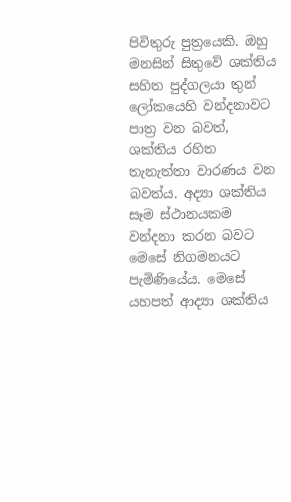පිවිතුරු පුත්‍රයෙකි. ඔහු මනසින් සිතුවේ ශක්තිය සහිත පුද්ගලයා තුන් ලෝකයෙහි වන්දනාවට පාත්‍ර වන බවත්, ශක්තිය රහිත තැනැත්තා වාරණය වන බවත්ය. අද්‍යා ශක්තිය සෑම ස්ථානයකම වන්දනා කරන බවට මෙසේ නිගමනයට පැමිණියේය. මෙසේ යහපත් ආද්‍යා ශක්තිය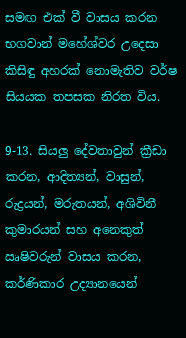සමඟ එක් වී වාසය කරන භගවාන් මහේශ්වර උදෙසා කිසිඳු අහරක් නොමැතිව වර්ෂ සියයක තපසක නිරත විය.

9-13. සියලු දේවතාවුන් ක්‍රීඩා කරන, ආදිත්‍යන්, වාසුන්, රුද්‍රයන්, මරුතයන්, අශිවිනී කුමාරයන් සහ අනෙකුත් ඍෂිවරුන් වාසය කරන, කර්ණිකාර උද්‍යානයෙන්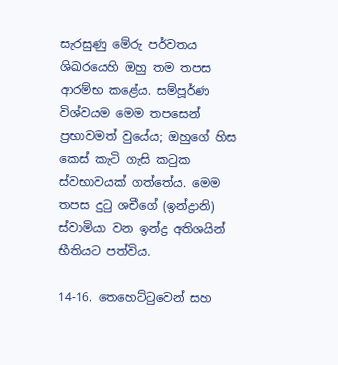සැරසුණු මේරු පර්වතය ශිඛරයෙහි ඔහු තම තපස ආරම්භ කළේය. සම්පූර්ණ විශ්වයම මෙම තපසෙන් ප්‍රභාවමත් වුයේය; ඔහුගේ හිස කෙස් කැටි ගැසි කටුක ස්වභාවයක් ගත්තේය. මෙම තපස දුටු ශචීගේ (ඉන්ද්‍රානි) ස්වාමියා වන ඉන්ද්‍ර අතිශයින් භීතියට පත්විය.

14-16. තෙහෙට්ටුවෙන් සහ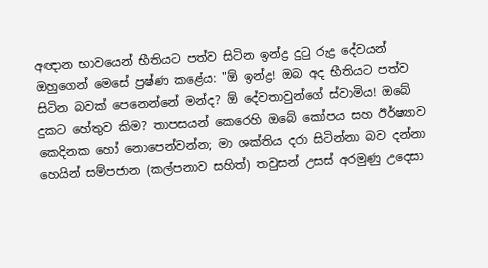අඥාන භාවයෙන් භීතියට පත්ව සිටින ඉන්ද්‍ර දුටු රුද්‍ර දේවයන් ඔහුගෙන් මෙසේ ප්‍රෂ්ණ කළේය: "ඕ ඉන්ද්‍ර! ඔබ අද භීතියට පත්ව සිටින බවක් පෙනෙන්නේ මන්ද? ඕ දේවතාවුන්ගේ ස්වාමිය! ඔබේ දුකට හේතුව කිම? තාපසයන් කෙරෙහි ඔබේ කෝපය සහ ඊර්ෂ්‍යාව කෙදිනක හෝ නොපෙන්වන්න; මා ශක්තිය දරා සිටින්නා බව දන්නා හෙයින් සම්පජාන (කල්පනාව සහිත්) තවුසන් උසස් අරමුණු උදෙසා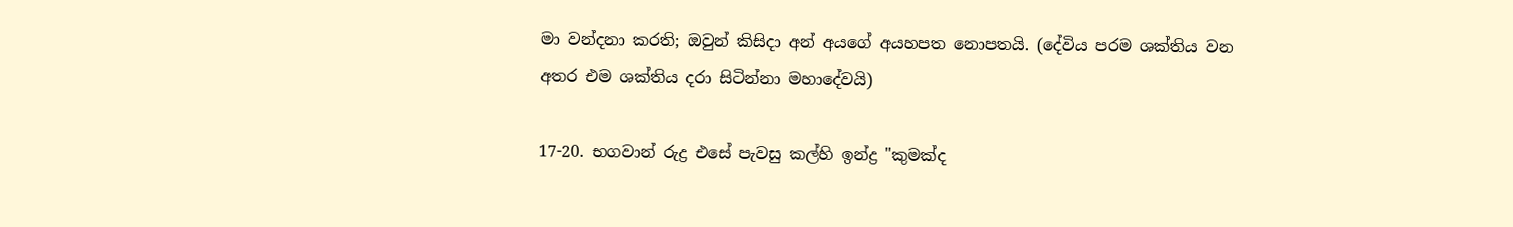මා වන්දනා කරති; ඔවුන් කිසිදා අන් අයගේ අයහපත නොපතයි. (දේවිය පරම ශක්තිය වන අතර එම ශක්තිය දරා සිටින්නා මහාදේවයි)

17-20. භගවාන් රුද්‍ර එසේ පැවසු කල්හි ඉන්ද්‍ර "කුමක්ද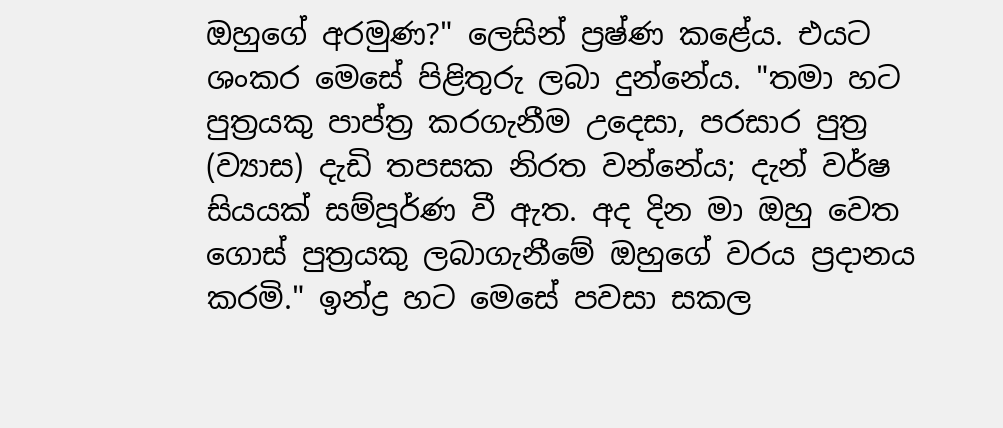ඔහුගේ අරමුණ?" ලෙසින් ප්‍රෂ්ණ කළේය. එයට ශංකර මෙසේ පිළිතුරු ලබා දුන්නේය. "තමා හට පුත්‍රයකු පාප්ත්‍ර කරගැනීම උදෙසා, පරසාර පුත්‍ර (ව්‍යාස) දැඩි තපසක නිරත වන්නේය; දැන් වර්ෂ සියයක් සම්පූර්ණ වී ඇත. අද දින මා ඔහු වෙත ගොස් පුත්‍රයකු ලබාගැනීමේ ඔහුගේ වරය ප්‍රදානය කරමි." ඉන්ද්‍ර හට මෙසේ පවසා සකල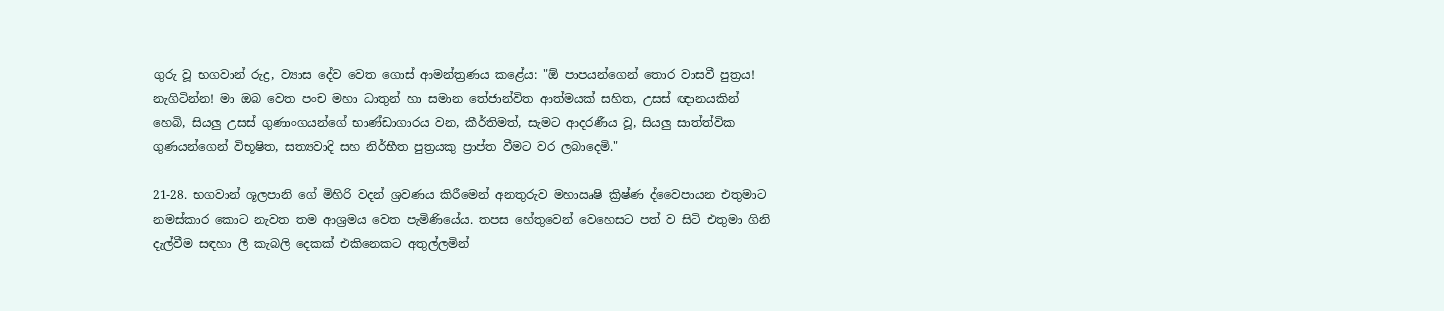ගුරු වූ භගවාන් රුද්‍ර, ව්‍යාස දේව වෙත ගොස් ආමන්ත්‍රණය කළේය: "ඕ පාපයන්ගෙන් තොර වාසවී පුත්‍රය! නැගිටින්න! මා ඔබ වෙත පංච මහා ධාතුන් හා සමාන තේජාන්විත ආත්මයක් සහිත, උසස් ඥානයකින් හෙබි, සියලු උසස් ගුණාංගයන්ගේ භාණ්ඩාගාරය වන, කීර්තිමත්, සැමට ආදරණීය වූ, සියලු සාත්ත්වික ගුණයන්ගෙන් විභූෂිත, සත්‍යවාදි සහ නිර්භීත පුත්‍රයකු ප්‍රාප්ත වීමට වර ලබාදෙමි."

21-28. භගවාන් ශූලපානි ගේ මිහිරි වදන් ශ්‍රවණය කිරීමෙන් අනතුරුව මහාඍෂි ක්‍රිෂ්ණ ද්වෛපායන එතුමාට නමස්කාර කොට නැවත තම ආශ්‍රමය වෙත පැමිණියේය. තපස හේතුවෙන් වෙහෙසට පත් ව සිටි එතුමා ගිනි දැල්වීම සඳහා ලී කැබලි දෙකක් එකිනෙකට අතුල්ලමින්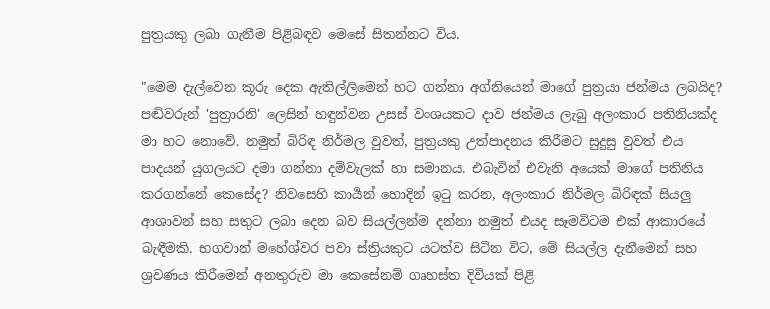පුත්‍රයකු ලබා ගැනීම පිළිබඳව මෙසේ සිතන්නට විය.

"මෙම දැල්වෙන කූරු දෙක ඇතිල්ලිමෙන් හට ගන්නා අග්නියෙන් මාගේ පුත්‍රයා ජන්මය ලබයිද? පඬිවරුන් 'පුත්‍රාරනි' ලෙසින් හඳුන්වන උසස් වංශයකට දාව ජන්මය ලැබු අලංකාර පතිනියක්ද මා හට නොවේ. නමුත් බිරිඳ නිර්මල වුවත්, පුත්‍රයකු උත්පාදනය කිරීමට සුදුසු වුවත් එය පාදයන් යුගලයට දමා ගන්නා දම්වැලක් හා සමානය. එබැවින් එවැනි අයෙක් මාගේ පතිනිය කරගන්නේ කෙසේද? නිවසෙහි කාර්‍යන් හොදින් ඉටු කරන, අලංකාර නිර්මල බිරිඳක් සියලු ආශාවන් සහ සතුට ලබා දෙන බව සියල්ලන්ම දන්නා නමුත් එයද සෑමවිටම එක් ආකාරයේ බැඳීමකි. භගවාන් මහේශ්වර පවා ස්ත්‍රියකුට යටත්ව සිටින විට, මේ සියල්ල දැනීමෙන් සහ ශ්‍රවණය කිරීමෙන් අනතුරුව මා කෙසේනම් ගෘහස්ත දිවියක් පිළි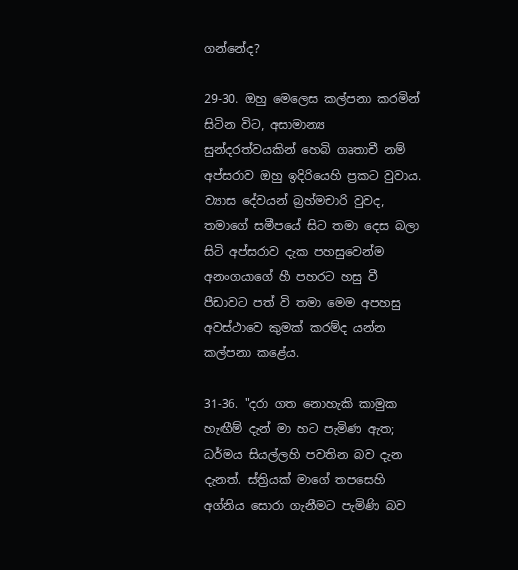ගන්නේද?

29-30. ඔහු මෙලෙස කල්පනා කරමින් සිටින විට, අසාමාන්‍ය සුන්දරත්වයකින් හෙබි ගෘතාචී නම් අප්සරාව ඔහු ඉදිරියෙහි ප්‍රකට වුවාය. ව්‍යාස දේවයන් බ්‍රහ්මචාරි වුවද, තමාගේ සමීපයේ සිට තමා දෙස බලා සිටි අප්සරාව දැක පහසුවෙන්ම අනංගයාගේ හී පහරට හසු වී පීඩාවට පත් වි තමා මෙම අපහසු අවස්ථාවෙ කුමක් කරම්ද යන්න කල්පනා කළේය.

31-36. "දරා ගත නොහැකි කාමුක හැඟීම් දැන් මා හට පැමිණ ඇත; ධර්මය සියල්ලහි පවතින බව දැන දැනත්. ස්ත්‍රියක් මාගේ තපසෙහි අග්නිය සොරා ගැනීමට පැමිණි බව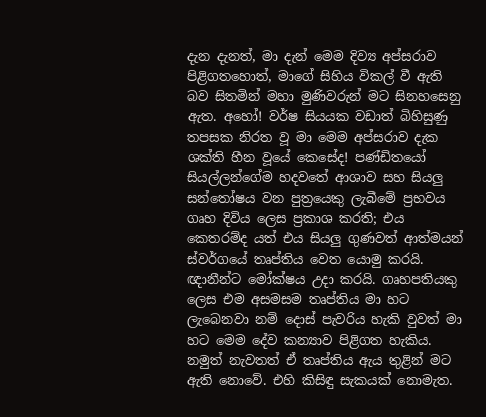දැන දැනත්, මා දැන් මෙම දිව්‍ය අප්සරාව පිළිගතහොත්, මාගේ සිහිය විකල් වී ඇති බව සිතමින් මහා මුණිවරුන් මට සිනහසෙනු ඇත. අහෝ! වර්ෂ සියයක වඩාත් බිහිසුණු තපසක නිරත වූ මා මෙම අප්සරාව දැක ශක්ති හීන වූයේ කෙසේද! පණ්ඩිතයෝ සියල්ලන්ගේම හදවතේ ආශාව සහ සියලු සන්තෝෂය වන පුත්‍රයෙකු ලැබීමේ ප්‍රභවය ගෘහ දිවිය ලෙස ප්‍රකාශ කරති; එය කෙතරම්ද යත් එය සියලු ගුණවත් ආත්මයන් ස්වර්ගයේ තෘප්තිය වෙත යොමු කරයි. ඥානීන්ට මෝක්ෂය උදා කරයි. ගෘහපතියකු ලෙස එම අසමසම තෘප්තිය මා හට ලැබෙනවා නම් දොස් පැවරිය හැකි වුවත් මා හට මෙම දේව කන්‍යාව පිළිගත හැකිය. නමුත් නැවතත් ඒ තෘප්තිය ඇය තුළින් මට ඇති නොවේ. එහි කිසිඳු සැකයක් නොමැත.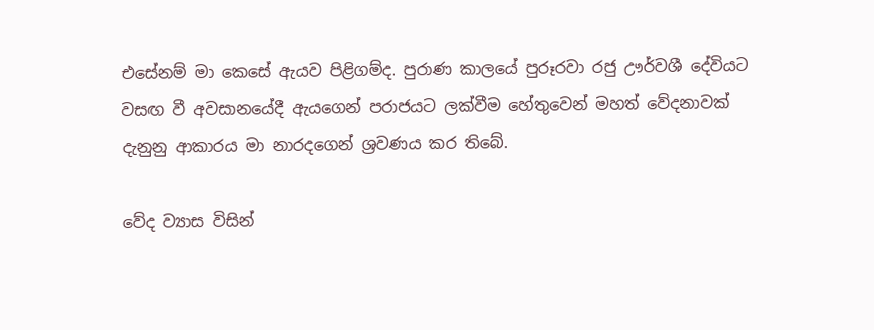එසේනම් මා කෙසේ ඇයව පිළිගම්ද. පුරාණ කාලයේ පුරූරවා රජු ඌර්වශී දේවියට වසඟ වී අවසානයේදී ඇයගෙන් පරාජයට ලක්වීම හේතුවෙන් මහත් වේදනාවක් දැනුනු ආකාරය මා නාරදගෙන් ශ්‍රවණය කර තිබේ.

වේද ව්‍යාස විසින්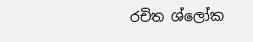රචිත ශ්ලෝක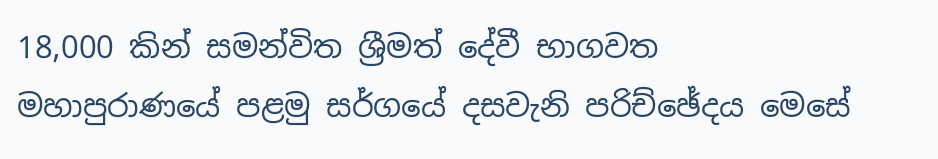18,000 කින් සමන්විත ශ්‍රීමත් දේවී භාගවත මහාපුරාණයේ පළමු සර්ගයේ දසවැනි පරිච්ඡේදය මෙසේ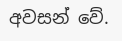අවසන් වේ.